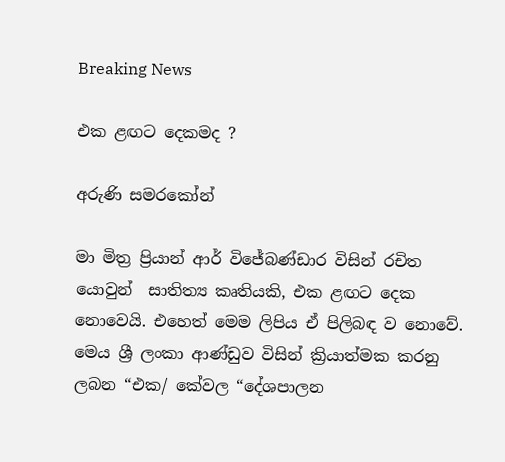Breaking News

එක ළඟට දෙකමද ?

අරුණි සමරකෝන්

මා මිත්‍ර ප්‍රියාන් ආර් විජේබණ්ඩාර විසින් රචිත යොවුන්  සාතිත්‍ය කෘතියකි, එක ළඟට දෙක නොවෙයි. එහෙත් මෙම ලිපිය ඒ පිලිබඳ ව නොවේ. මෙය ශ්‍රී ලංකා ආණ්ඩුව විසින් ක්‍රියාත්මක කරනු ලබන “එක/ කේවල “දේශපාලන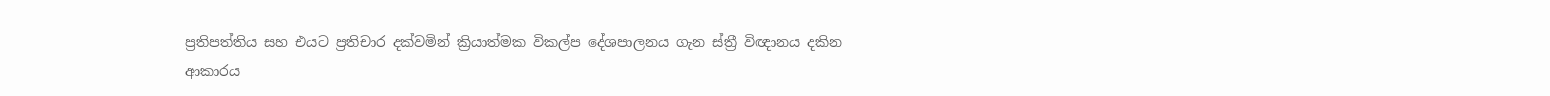ප්‍රතිපත්තිය සහ එයට ප්‍රතිචාර දක්වමින් ක්‍රියාත්මක විකල්ප දේශපාලනය ගැන ස්ත්‍රී විඥානය දකින ආකාරය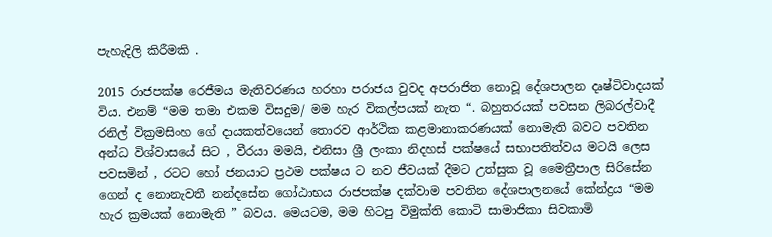පැහැදිලි කිරීමකි .

2015 රාජපක්ෂ රෙජීමය මැතිවරණය හරහා පරාජය වුවද අපරාජිත නොවූ දේශපාලන දෘෂ්ටිවාදයක් විය. එනම් “මම තමා එකම විසදුම/ මම හැර විකල්පයක් නැත “. බහුතරයක් පවසන ලිබරල්වාදී රනිල් වික්‍රමසිංහ ගේ දායකත්වයෙන් තොරව ආර්ථික කළමානාකරණයක් නොමැති බවට පවතින අන්ධ විශ්වාසයේ සිට , වීරයා මමයි, එනිසා ශ්‍රී ලංකා නිදහස් පක්ෂයේ සභාපතිත්වය මටයි ලෙස පවසමින් , රටට හෝ ජනයාට ප්‍රථම පක්ෂය ට නව ජීවයක් දීමට උත්සුක වූ මෛත්‍රීපාල සිරිසේන ගෙන් ද නොනැවතී නන්දසේන ගෝඨාභය රාජපක්ෂ දක්වාම පවතින දේශපාලනයේ කේන්ද්‍රය “මම හැර ක්‍රමයක් නොමැති ” බවය. මෙයටම, මම හිටපු විමුක්ති කොටි සාමාජිකා සිවකාමි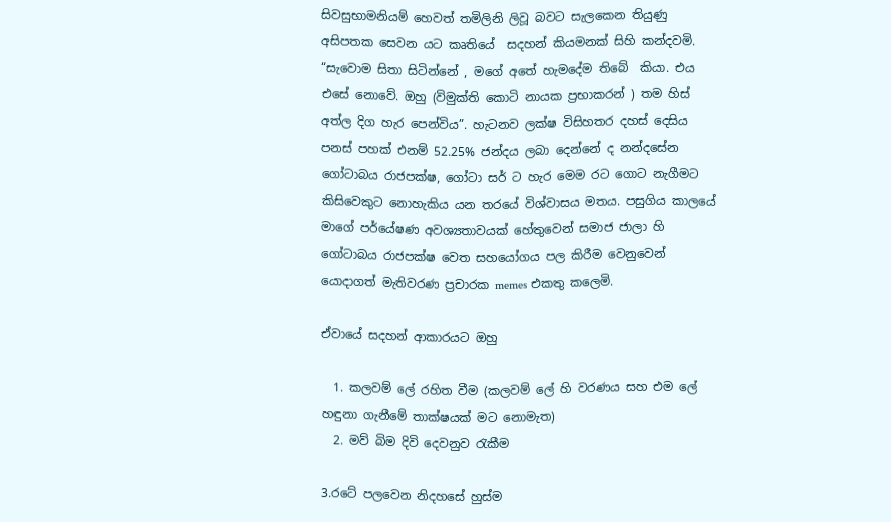සිවසුභාමනියම් හෙවත් තමිලිනි ලිවූ බවට සැලකෙන තියුණු අසිපතක සෙවන යට කෘතියේ  සදහන් කියමනක් සිහි කන්දවමි. “සැවොම සිතා සිටින්නේ , මගේ අතේ හැමදේම තිබේ  කියා. එය එසේ නොවේ. ඔහු (විමුක්ති කොටි නායක ප්‍රභාකරන් ) තම හිස් අත්ල දිග හැර පෙන්විය”. හැටනව ලක්ෂ විසිහතර දහස් දෙසිය පනස් පහක් එනම් 52.25% ජන්දය ලබා දෙන්නේ ද නන්දසේන ගෝටාබය රාජපක්ෂ, ගෝටා සර් ට හැර මෙම රට ගොට නැගීමට කිසිවෙකුට නොහැකිය යන තරයේ විශ්වාසය මතය. පසුගිය කාලයේ මාගේ පර්යේෂණ අවශ්‍යතාවයක් හේතුවෙන් සමාජ ජාලා හි ගෝටාබය රාජපක්ෂ වෙත සහයෝගය පල කිරීම වෙනුවෙන් යොදාගත් මැතිවරණ ප්‍රචාරක memes එකතු කලෙමි.

ඒවායේ සදහන් ආකාරයට ඔහු

  1. කලවම් ලේ රහිත වීම (කලවම් ලේ හි වරණය සහ එම ලේ හඳුනා ගැනීමේ තාක්ෂයක් මට නොමැත)
  2. මව් බිම දිවි දෙවනුව රැකීම

3.රටේ පලවෙන නිදහසේ හුස්ම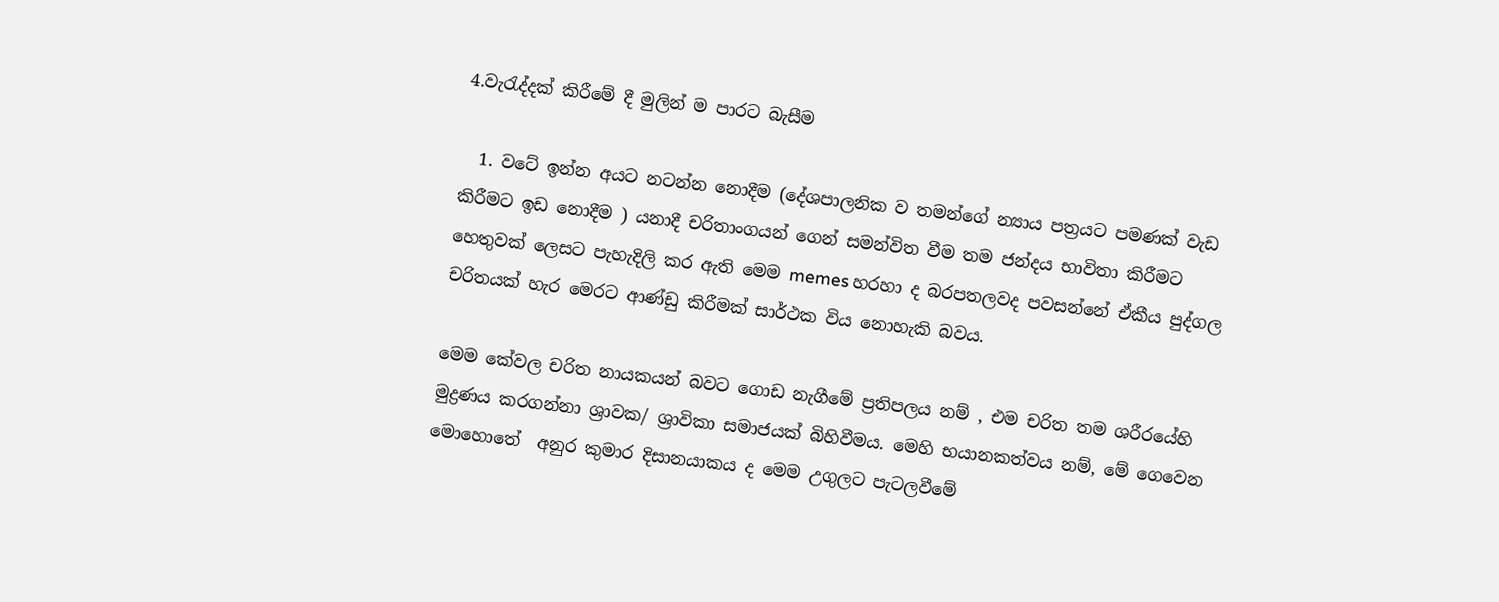4.වැරැද්දක් කිරීමේ දී මුලින් ම පාරට බැසීම

  1. වටේ ඉන්න අයට නටන්න නොදීම (දේශපාලනික ව තමන්ගේ න්‍යාය පත්‍රයට පමණක් වැඩ කිරීමට ඉඩ නොදීම ) යනාදී චරිතාංගයන් ගෙන් සමන්විත වීම තම ජන්දය භාවිතා කිරීමට හෙතුවක් ලෙසට පැහැදිලි කර ඇති මෙම memes හරහා ද බරපතලවද පවසන්නේ ඒකීය පුද්ගල චරිතයක් හැර මෙරට ආණ්ඩු කිරීමක් සාර්ථක විය නොහැකි බවය.

මෙම කේවල චරිත නායකයන් බවට ගොඩ නැගීමේ ප්‍රතිපලය නම් , එම චරිත තම ශරීරයේහි මුද්‍රණය කරගන්නා ශ්‍රාවක/ ශ්‍රාවිකා සමාජයක් බිහිවීමය. මෙහි භයානකත්වය නම්, මේ ගෙවෙන මොහොතේ  අනුර කුමාර දිසානයාකය ද මෙම උගුලට පැටලවීමේ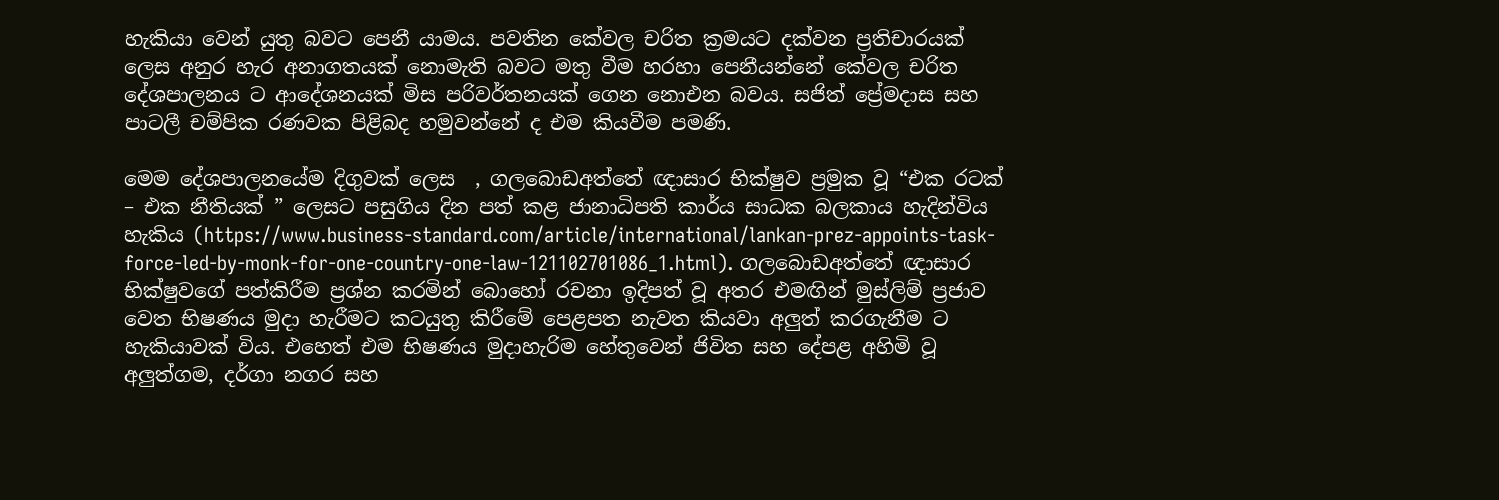හැකියා වෙන් යුතු බවට පෙනී යාමය. පවතින කේවල චරිත ක්‍රමයට දක්වන ප්‍රතිචාරයක් ලෙස අනුර හැර අනාගතයක් නොමැති බවට මතු වීම හරහා පෙනීයන්නේ කේවල චරිත දේශපාලනය ට ආදේශනයක් මිස පරිවර්තනයක් ගෙන නොඑන බවය. සජිත් ප්‍රේමදාස සහ පාටලී චම්පික රණවක පිළිබද හමුවන්නේ ද එම කියවීම පමණි.

මෙම දේශපාලනයේම දිගුවක් ලෙස  , ගලබොඩඅත්තේ ඥාසාර භික්ෂුව ප්‍රමුක වූ “එක රටක් – එක නීතියක් ” ලෙසට පසුගිය දින පත් කළ ජානාධිපති කාර්ය සාධක බලකාය හැදින්විය හැකිය (https://www.business-standard.com/article/international/lankan-prez-appoints-task-force-led-by-monk-for-one-country-one-law-121102701086_1.html). ගලබොඩඅත්තේ ඥාසාර භික්ෂුවගේ පත්කිරීම ප්‍රශ්න කරමින් බොහෝ රචනා ඉදිපත් වූ අතර එමඟින් මුස්ලිම් ප්‍රජාව  වෙත භිෂණය මුදා හැරීමට කටයුතු කිරීමේ පෙළපත නැවත කියවා අලුත් කරගැනීම ට හැකියාවක් විය. එහෙත් එම භිෂණය මුදාහැරිම හේතුවෙන් ජිවිත සහ දේපළ අහිමි වූ අලුත්ගම, දර්ගා නගර සහ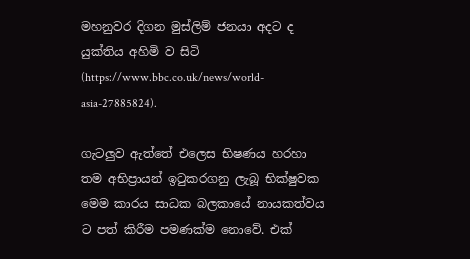මහනුවර දිගන මුස්ලිම් ජනයා අදට ද  යුක්තිය අහිමි ව සිටි (https://www.bbc.co.uk/news/world-asia-27885824).

ගැටලුව ඇත්තේ එලෙස භිෂණය හරහා තම අභිප්‍රායන් ඉටුකරගනු ලැබූ භික්ෂුවක මෙම කාරය සාධක බලකායේ නායකත්වය ට පත් කිරීම පමණක්ම නොවේ. එක්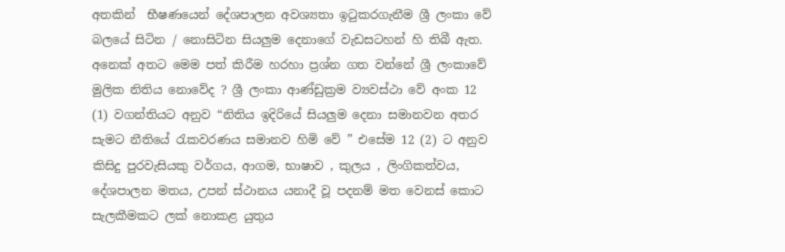අතකින්  භීෂණයෙන් දේශපාලන අවශ්‍යතා ඉටුකරගැනීම ශ්‍රී ලංකා වේ බලයේ සිටින / නොසිටින සියලුම දෙනාගේ වැඩසටහන් හි තිබී ඇත. අනෙක් අතට මෙම පත් කිරීම හරහා ප්‍රශ්න ගත වන්නේ ශ්‍රී ලංකාවේ මුලික නිතිය නොවේද ? ශ්‍රී ලංකා ආණ්ඩුක්‍රම ව්‍යවස්ථා වේ අංක 12 (1) වගන්තියට අනුව “නිතිය ඉදිරියේ සියලුම දෙනා සමානවන අතර සැමට නීතියේ රැකවරණය සමානව හිමි වේ ” එසේම 12 (2) ට අනුව කිසිදු පුරවැසියකු වර්ගය, ආගම, භාෂාව , කුලය , ලිංගිකත්වය, දේශපාලන මතය, උපන් ස්ථානය යනාදී වූ පදනම් මත වෙනස් කොට සැලකීමකට ලක් නොකළ යුතුය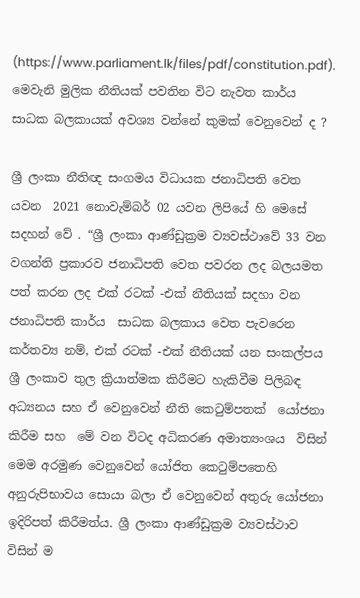(https://www.parliament.lk/files/pdf/constitution.pdf). මෙවැනි මුලික නීතියක් පවතින විට නැවත කාර්ය සාධක බලකායක් අවශ්‍ය වන්නේ කුමක් වෙනුවෙන් ද ?

ශ්‍රී ලංකා නීතිඥ සංගමය විධායක ජනාධිපති වෙත යවන  2021 නොවැම්බර් 02 යවන ලිපියේ හි මෙසේ සදහන් වේ . “ශ්‍රී ලංකා ආණ්ඩුක්‍රම ව්‍යවස්ථාවේ 33 වන වගන්ති ප්‍රකාරව ජනාධිපති වෙත පවරන ලද බලයමත  පත් කරන ලද එක් රටක් -එක් නීතියක් සදහා වන ජනාධිපති කාර්ය  සාධක බලකාය වෙත පැවරෙන කර්තව්‍ය නම්, එක් රටක් -එක් නීතියක් යන සංකල්පය ශ්‍රී ලංකාව තුල ක්‍රියාත්මක කිරීමට හැකිවීම පිලිබඳ අධ්‍යනය සහ ඒ වෙනුවෙන් නීති කෙටුම්පතක්  යෝජනා කිරීම සහ  මේ වන විටද අධිකරණ අමාත්‍යංශය  විසින් මෙම අරමුණ වෙනුවෙන් යෝජිත කෙටුම්පතෙහි අනුරුපිභාවය සොයා බලා ඒ වෙනුවෙන් අතුරු යෝජනා ඉදිරිපත් කිරීමත්ය. ශ්‍රී ලංකා ආණ්ඩුක්‍රම ව්‍යවස්ථාව විසින් ම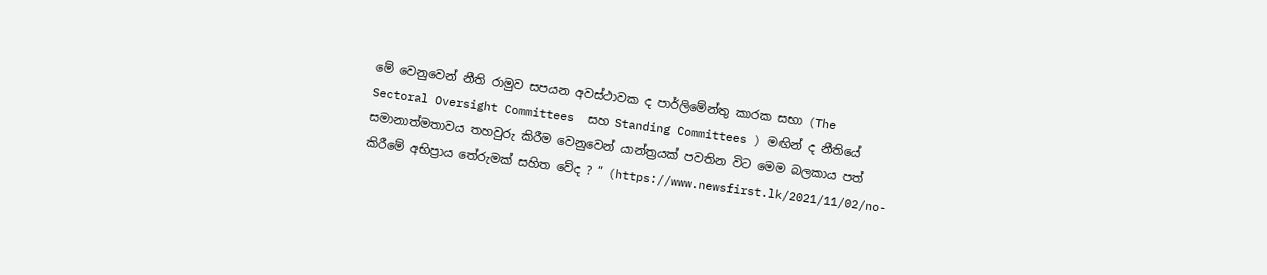මේ වෙනුවෙන් නීති රාමුව සපයන අවස්ථාවක ද පාර්ලිමේන්තු කාරක සභා (The Sectoral Oversight Committees  සහ Standing Committees ) මඟින් ද නීතියේ සමානාත්මතාවය තහවුරු කිරීම වෙනුවෙන් යාන්ත්‍රයක් පවතින විට මෙම බලකාය පත් කිරීමේ අභිප්‍රාය තේරුමක් සහිත වේද ? ” (https://www.newsfirst.lk/2021/11/02/no-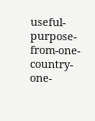useful-purpose-from-one-country-one-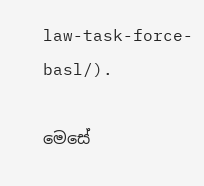law-task-force-basl/).

මෙසේ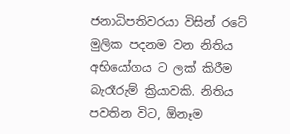ජනාධිපතිවරයා විසින් රටේ මුලික පදනම වන නිතිය අභියෝගය ට ලක් කිරීම බැරෑරුම් ක්‍රියාවකි. නිතිය පවතින විට, ඕනෑම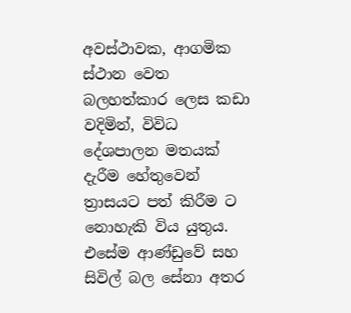අවස්ථාවක, ආගමික ස්ථාන වෙත බලහත්කාර ලෙස කඩා වදිමින්, විවිධ දේශපාලන මතයක්  දැරීම හේතුවෙන් ත්‍රාසයට පත් කිරීම ට නොහැකි විය යුතුය. එසේම ආණ්ඩුවේ සහ සිවිල් බල සේනා අතර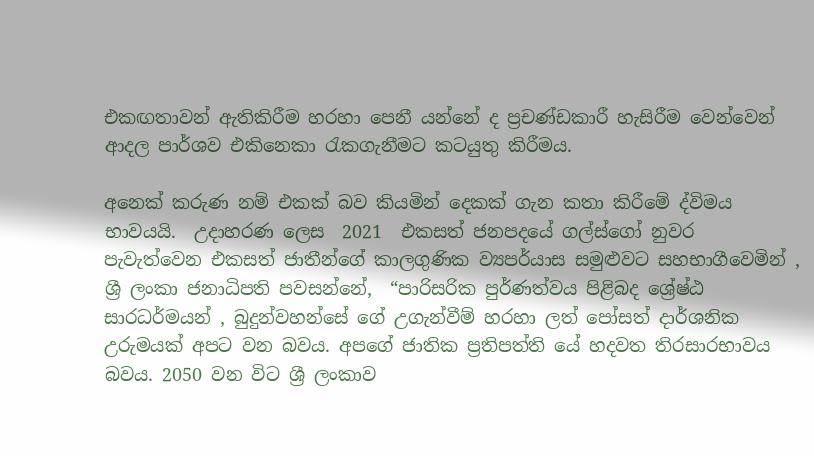එකඟතාවන් ඇතිකිරීම හරහා පෙනී යන්නේ ද ප්‍රචණ්ඩකාරී හැසිරීම වෙන්වෙන් ආදල පාර්ශව එකිනෙකා රැකගැනීමට කටයුතු කිරීමය.

අනෙක් කරුණ නම් එකක් බව කියමින් දෙකක් ගැන කතා කිරීමේ ද්විමය භාවයයි.  උදාහරණ ලෙස  2021  එකසත් ජනපදයේ ගල්ස්ගෝ නුවර පැවැත්වෙන එකසත් ජාතීන්ගේ කාලගුණික ව්‍යපර්යාස සමුළුවට සහභාගීවෙමින් , ශ්‍රී ලංකා ජනාධිපති පවසන්නේ,  “පාරිසරික පුර්ණත්වය පිළිබද ශ්‍රේෂ්ඨ  සාරධර්මයන් , බුදුන්වහන්සේ ගේ උගැන්වීම් හරහා ලත් පෝසත් දාර්ශනික උරුමයක් අපට වන බවය. අපගේ ජාතික ප්‍රතිපත්ති යේ හදවත තිරසාරභාවය බවය. 2050 වන විට ශ්‍රී ලංකාව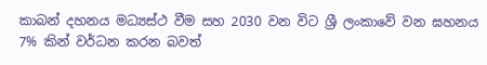කාබන් දහනය මධ්‍යස්ථ වීම සහ 2030 වන විට ශ්‍රී ලංකාවේ වන ඝහනය 7% කින් වර්ධන කරන බවත්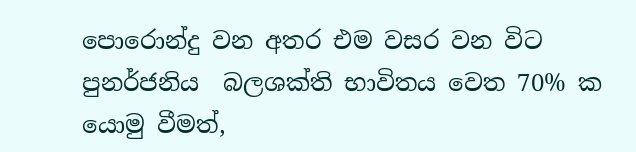පොරොන්දු වන අතර එම වසර වන විට පුනර්ජනිය  බලශක්ති භාවිතය වෙත 70% ක යොමු වීමත්,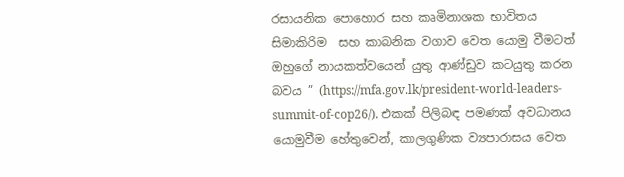රසායනික පොහොර සහ කෘමිනාශක භාවිතය  සිමාකිරිම  සහ කාබනික වගාව වෙත යොමු වීමටත්  ඔහුගේ නායකත්වයෙන් යුතු ආණ්ඩුව කටයුතු කරන බවය ” (https://mfa.gov.lk/president-world-leaders-summit-of-cop26/). එකක් පිලිබඳ පමණක් අවධානය යොමුවීම හේතුවෙන්, කාලගුණික ව්‍යපාරාසය වෙත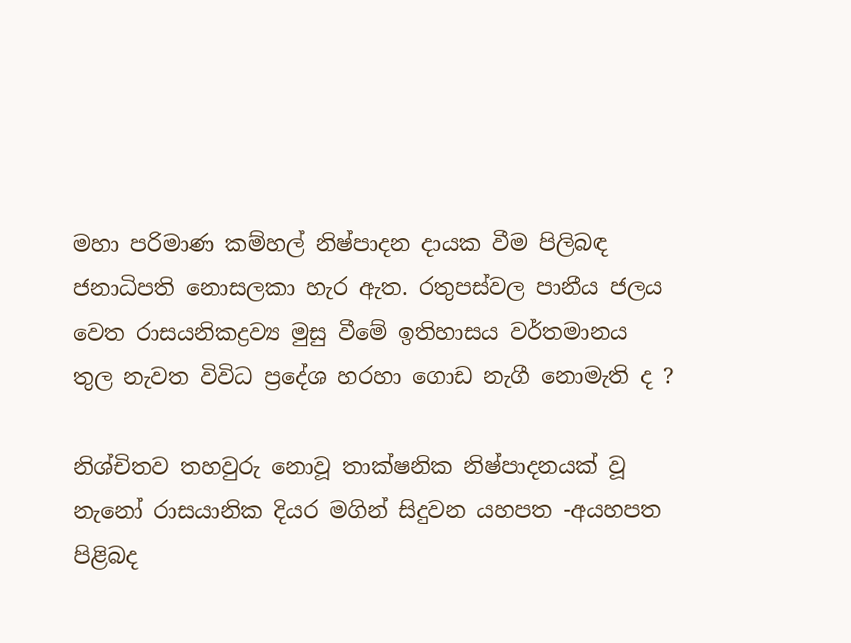මහා පරිමාණ කම්හල් නිෂ්පාදන දායක වීම පිලිබඳ ජනාධිපති නොසලකා හැර ඇත. රතුපස්වල පානීය ජලය වෙත රාසයනිකද්‍රව්‍ය මුසු වීමේ ඉතිහාසය වර්තමානය තුල නැවත විවිධ ප්‍රදේශ හරහා ගොඩ නැගී නොමැති ද ?

නිශ්චිතව තහවුරු නොවූ තාක්ෂනික නිෂ්පාදනයක් වූ නැනෝ රාසයානික දියර මගින් සිදුවන යහපත -අයහපත පිළිබද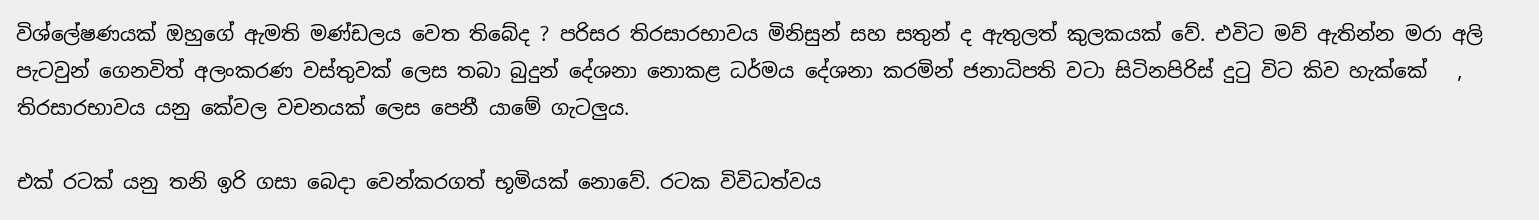විශ්ලේෂණයක් ඔහුගේ ඇමති මණ්ඩලය වෙත තිබේද ? පරිසර තිරසාරභාවය මිනිසුන් සහ සතුන් ද ඇතුලත් කුලකයක් වේ. එවිට මව් ඇතින්න මරා අලි පැටවුන් ගෙනවිත් අලංකරණ වස්තුවක් ලෙස තබා බුදුන් දේශනා නොකළ ධර්මය දේශනා කරමින් ජනාධිපති වටා සිටිනපිරිස් දුටු විට කිව හැක්කේ   , තිරසාරභාවය යනු කේවල වචනයක් ලෙස පෙනී යාමේ ගැටලුය.

එක් රටක් යනු තනි ඉරි ගසා බෙදා වෙන්කරගත් භූමියක් නොවේ. රටක විවිධත්වය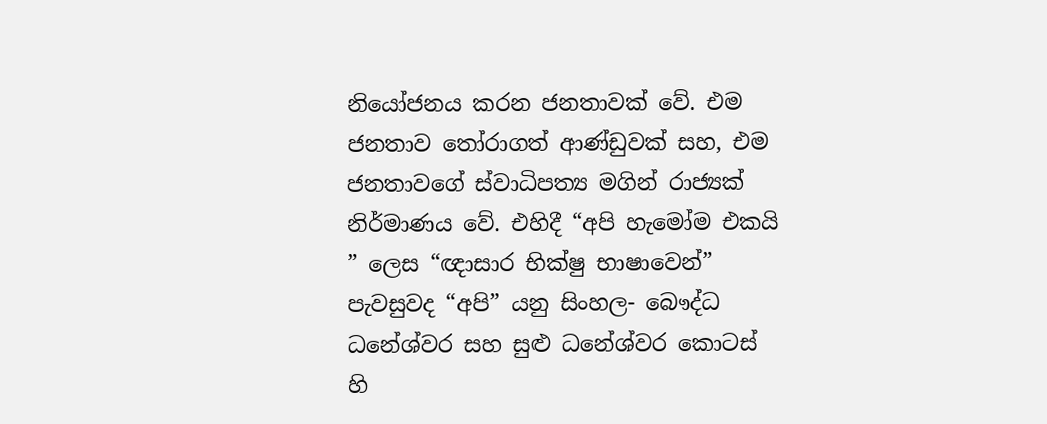නියෝජනය කරන ජනතාවක් වේ. එම ජනතාව තෝරාගත් ආණ්ඩුවක් සහ, එම ජනතාවගේ ස්වාධිපත්‍ය මගින් රාජ්‍යක් නිර්මාණය වේ. එහිදී “අපි හැමෝම එකයි ” ලෙස “ඥාසාර භික්ෂු භාෂාවෙන්” පැවසුවද “අපි” යනු සිංහල- බෞද්ධ ධනේශ්වර සහ සුළු ධනේශ්වර කොටස් හි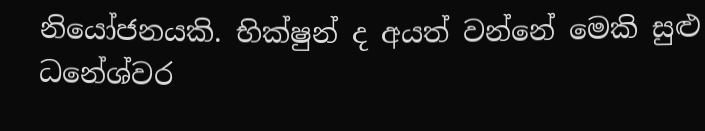නියෝජනයකි. භික්ෂුන් ද අයත් වන්නේ මෙකි සුළු ධනේශ්වර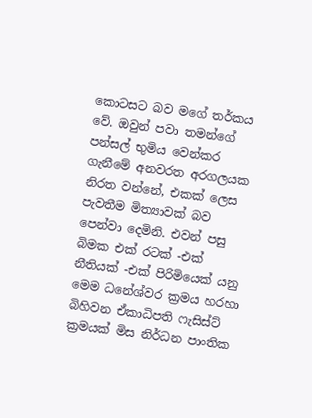කොටසට බව මගේ තර්කය වේ. ඔවුන් පවා තමන්ගේ පන්සල් භුමිය වෙන්කර ගැනීමේ අනවරත අරගලයක නිරත වන්නේ, එකක් ලෙස පැවතීම මිත්‍යාවක් බව පෙන්වා දෙමිනි. එවන් පසු බිමක එක් රටක් -එක් නීතියක් -එක් පිරිමියෙක් යනු මෙම ධනේශ්වර ක්‍රමය හරහා බිහිවන ඒකාධිපති ෆැසිස්ට් ක්‍රමයක් මිස නිර්ධන පාංතික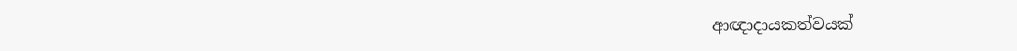ආඥාදායකත්වයක්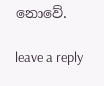නොවේ.

leave a reply